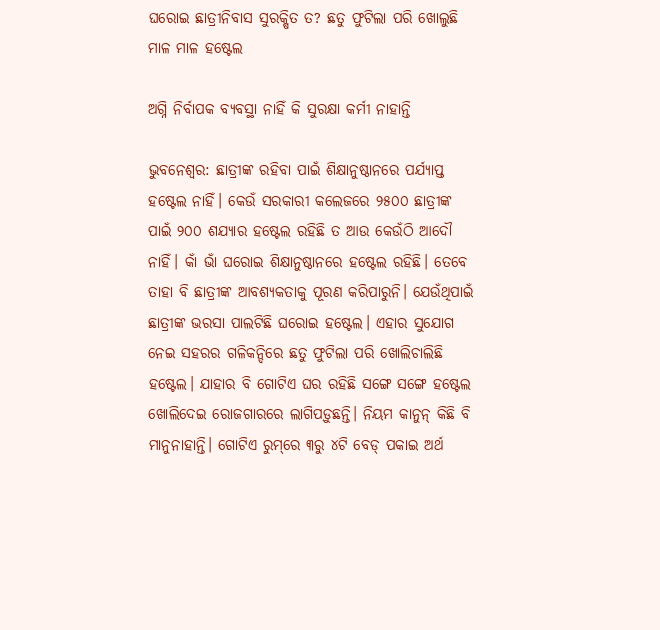ଘରୋଇ ଛାତ୍ରୀନିବାସ ସୁରକ୍ଷିତ ତ? ଛତୁ ଫୁଟିଲା ପରି ଖୋଲୁଛି ମାଳ ମାଳ ହଷ୍ଟେଲ

ଅଗ୍ନି ନିର୍ବାପକ ବ୍ୟବସ୍ଥା ନାହିଁ କି ସୁରକ୍ଷା କର୍ମୀ ନାହାନ୍ତି

ଭୁବନେଶ୍ବର: ଛାତ୍ରୀଙ୍କ ରହିବା ପାଇଁ ଶିକ୍ଷାନୁଷ୍ଠାନରେ ପର୍ଯ୍ୟାପ୍ତ ହଷ୍ଟେଲ ନାହିଁ। କେଉଁ ସରକାରୀ କଲେଜରେ ୨୫୦୦ ଛାତ୍ରୀଙ୍କ ପାଇଁ ୨୦୦ ଶଯ୍ୟାର ହଷ୍ଟେଲ ରହିଛି ତ ଆଉ କେଉଁଠି ଆଦୌ ନାହିଁ। କାଁ ଭାଁ ଘରୋଇ ଶିକ୍ଷାନୁଷ୍ଠାନରେ ହଷ୍ଟେଲ ରହିଛି। ‌ତେବେ ତାହା ବି ଛାତ୍ରୀଙ୍କ ଆବଶ୍ୟକତାକୁ ପୂରଣ କରିପାରୁନି। ଯେଉଁଥିପାଇଁ ଛାତ୍ରୀଙ୍କ ଭରସା ପାଲଟିଛି ଘରୋଇ ହଷ୍ଟେଲ। ଏହାର ସୁଯୋଗ ନେଇ ସହରର ଗଳିକନ୍ଦିରେ ଛତୁ ଫୁଟିଲା ପରି ଖୋଲିଚାଲିଛି ହଷ୍ଟେଲ। ଯାହାର ବି ଗୋଟିଏ ଘର ରହିଛି ସଙ୍ଗେ ସଙ୍ଗେ ହଷ୍ଟେଲ ଖୋଲିଦେଇ ରୋଜଗାରରେ ଲାଗିପଡ଼ୁଛନ୍ତି। ନିୟମ କାନୁନ୍‌ କିଛି ବି ମାନୁନାହାନ୍ତି। ଗୋଟିଏ ରୁମ୍‌ରେ ୩ରୁ ୪ଟି ବେଡ୍‌ ପକାଇ ‌ଅର୍ଥ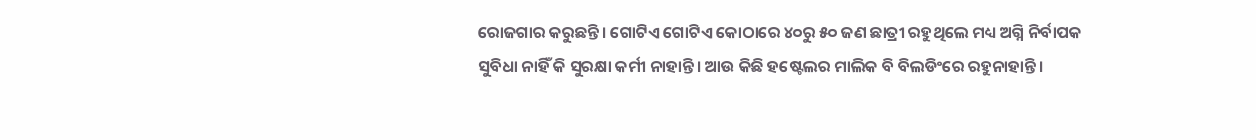ରୋଜଗାର କରୁଛନ୍ତି। ଗୋଟିଏ ଗୋଟିଏ କୋଠାରେ ୪୦ରୁ ୫୦ ଜଣ ଛାତ୍ରୀ ରହୁଥିଲେ ମଧ୍ୟ ଅଗ୍ନି ନିର୍ବାପକ ସୁବିଧା ନାହିଁ କି ସୁରକ୍ଷା କର୍ମୀ ନାହାନ୍ତି। ଆଉ କିଛି ହଷ୍ଟେଲର ମାଲିକ ବି ବିଲଡିଂରେ ରହୁନାହାନ୍ତି।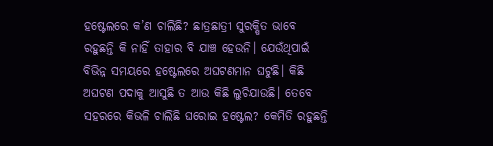ହଷ୍ଟେଲରେ କ’ଣ ଚାଲିଛି? ଛାତ୍ରଛାତ୍ରୀ ସୁରକ୍ଷିତ ଭାବେ ରହୁଛନ୍ତି କି ନାହିଁ ତାହାର ବି ଯାଞ୍ଚ ହେଉନି। ଯେଉଁଥିପାଇଁ ବିଭିନ୍ନ ସମୟରେ ହଷ୍ଟେଲରେ ଅଘଟଣମାନ ଘଟୁଛି। କିଛି ଅଘଟଣ ପଦାକୁ ଆସୁଛି ତ ଆଉ କିଛି ଲୁଚିଯାଉଛି। ତେବେ ସହରରେ କିଭଳି ଚାଲିଛି ଘରୋଇ ହଷ୍ଟେଲ? କେମିତି ରହୁଛନ୍ତି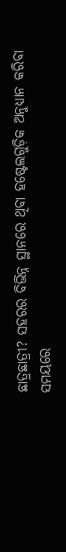ଛାତ୍ରଛାତ୍ରୀ? ସହରର ବିଭିନ୍ନ ସ୍ଥାନରେ ଥିବା ହଷ୍ଟେଲଗୁଡ଼ିକ ଅନୁଧ୍ୟାନ କରିବା ସମୟରେ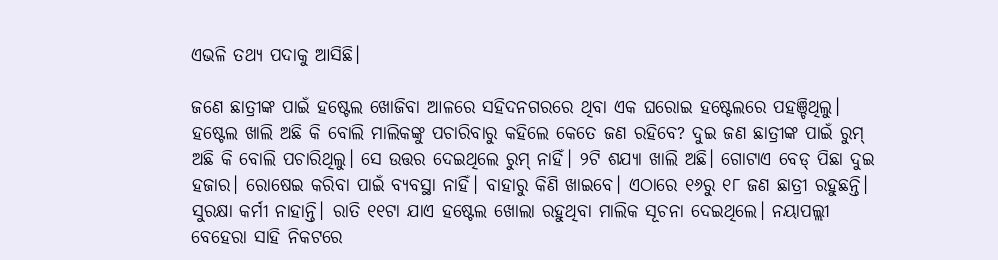ଏଭଳି ତଥ୍ୟ ପଦାକୁ ଆସିଛି।

ଜଣେ ଛାତ୍ରୀଙ୍କ ପାଇଁ ହଷ୍ଟେଲ ଖୋଜିବା ଆଳରେ ସହିଦନଗରରେ ଥିବା ଏକ ଘରୋଇ ହଷ୍ଟେଲରେ ପହଞ୍ଚିଥିଲୁ। ହଷ୍ଟେଲ ଖାଲି ଅଛି କି ବୋଲି ମାଲିକଙ୍କୁ ପଚାରିବାରୁ କହିଲେ କେତେ ଜଣ ରହିବେ? ଦୁଇ ଜଣ ଛାତ୍ରୀଙ୍କ ପାଇଁ ରୁମ୍‌ ଅଛି କି ବୋଲି ପଚାରିଥିଲୁ। ସେ ଉତ୍ତର ଦେଇଥିଲେ ରୁମ୍‌ ନାହିଁ। ୨ଟି ଶଯ୍ୟା ଖାଲି ଅଛି। ଗୋଟାଏ ବେଡ୍‌ ପିଛା ଦୁଇ ହଜାର। ରୋଷେଇ କରିବା ପାଇଁ ବ୍ୟବସ୍ଥା ନାହିଁ। ବାହାରୁ କିଣି ଖାଇବେ। ଏଠାରେ ୧୬ରୁ ୧୮ ଜଣ ଛାତ୍ରୀ ରହୁଛନ୍ତି। ସୁରକ୍ଷା କର୍ମୀ ନାହାନ୍ତି। ରାତି ୧୧ଟା ଯାଏ ହଷ୍ଟେଲ ଖୋଲା ରହୁଥିବା ମାଲିକ ସୂଚନା ଦେଇଥିଲେ। ନୟାପଲ୍ଲୀ ବେହେରା ସାହି ନିକଟରେ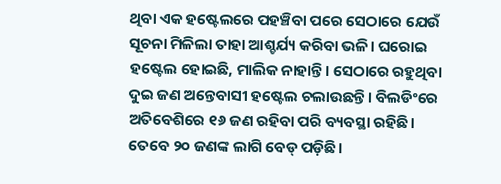ଥିବା ଏକ ହଷ୍ଟେଲରେ ପହଞ୍ଚିବା ପରେ ସେଠାରେ ଯେଉଁ ସୂଚନା ମିଳିଲା ତାହା ଆଶ୍ଚର୍ଯ୍ୟ କରିବା ଭଳି। ଘରୋଇ ହଷ୍ଟେଲ ହୋଇଛି, ମାଲିକ ନାହାନ୍ତି। ସେଠାରେ ରହୁଥିବା ଦୁଇ ଜଣ ଅନ୍ତେବାସୀ ହଷ୍ଟେଲ ଚଲାଉଛନ୍ତି। ବିଲଡିଂରେ ଅତିବେଶିରେ ୧୬ ଜଣ ରହିବା ପରି ବ୍ୟବସ୍ଥା ରହିଛି। ତେବେ ୨୦ ଜଣଙ୍କ ଲାଗି ବେଡ୍‌ ପଡ଼ିଛି।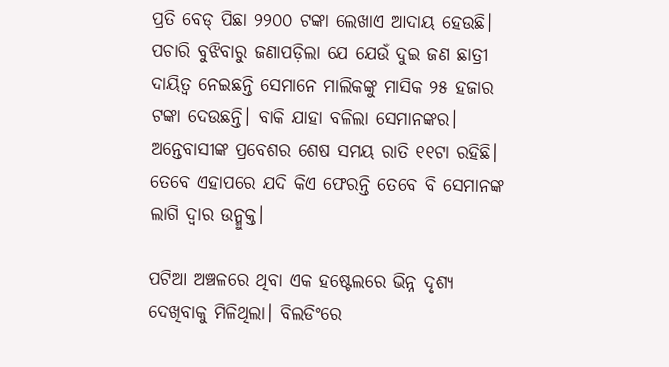ପ୍ରତି ବେଡ୍‌ ପିଛା ୨୨୦୦ ଟଙ୍କା ଲେଖା‌ଏ ଆଦାୟ ହେଉଛି। ପଚାରି ବୁଝିବାରୁ ଜଣାପଡ଼ିଲା ଯେ ଯେଉଁ ଦୁଇ ଜଣ ଛାତ୍ରୀ ଦାୟିତ୍ବ ନେଇଛନ୍ତି ସେମାନେ ମାଲିକଙ୍କୁ ମାସିକ ୨୫ ହଜାର ଟଙ୍କା ଦେଉଛନ୍ତି। ବାକି ଯାହା ବଳିଲା ସେମାନଙ୍କର। ଅନ୍ତେବାସୀଙ୍କ ପ୍ରବେଶର ଶେଷ ସମୟ ରାତି ୧୧ଟା ରହିଛି। ତେବେ ଏହାପରେ ଯଦି କିଏ ଫେରନ୍ତି ତେବେ ବି ସେମାନଙ୍କ ଲାଗି ଦ୍ବାର ଉନ୍ମୁକ୍ତ।

ପଟିଆ ଅଞ୍ଚଳରେ ଥିବା ଏକ ହଷ୍ଟେଲରେ ଭିନ୍ନ ଦୃଶ୍ୟ ଦେଖିବାକୁ ମିଳିଥିଲା। ବିଲଡିଂରେ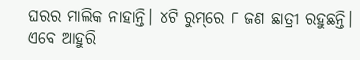ଘରର ମାଲିକ ନାହାନ୍ତି। ୪ଟି ରୁମ୍‌ରେ ୮ ଜଣ ଛାତ୍ରୀ ରହୁଛନ୍ତି। ଏବେ ଆହୁରି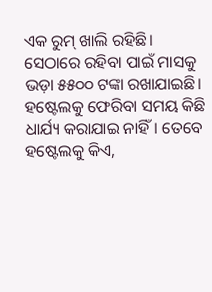ଏକ ରୁମ୍‌ ଖାଲି ରହିଛି। ସେଠାରେ ରହିବା ପାଇଁ ମାସକୁ ଭଡ଼ା ୫୫୦୦ ଟଙ୍କା ରଖାଯାଇଛି। ହଷ୍ଟେଲକୁ ଫେରିବା ସମୟ କିଛି ଧାର୍ଯ୍ୟ କରାଯାଇ ନାହିଁ। ତେବେ ହଷ୍ଟେଲକୁ କିଏ,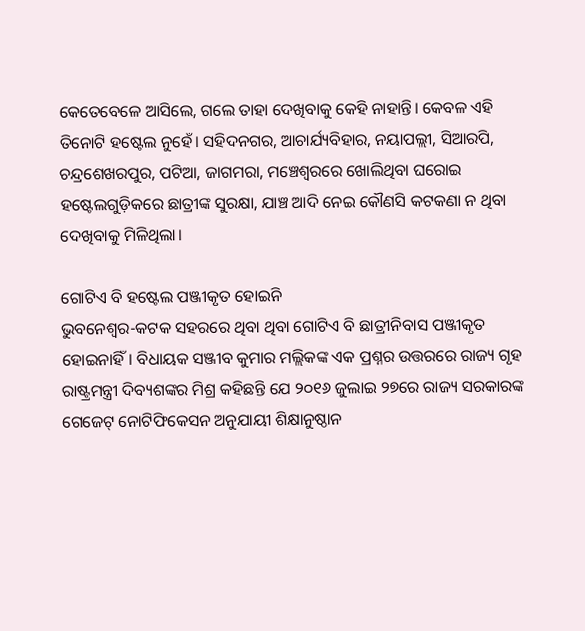କେତେବେଳେ ଆସିଲେ, ଗଲେ ତାହା ଦେଖିବାକୁ କେହି ନାହାନ୍ତି। କେବଳ ଏହି ତିନୋଟି ହଷ୍ଟେଲ ନୁହେଁ। ସହିଦନଗର, ଆଚାର୍ଯ୍ୟବିହାର, ନୟାପଲ୍ଲୀ, ସିଆରପି, ଚନ୍ଦ୍ରଶେଖରପୁର, ପଟିଆ, ଜାଗମରା, ମଞ୍ଚେଶ୍ବରରେ ଖୋଲିଥିବା ଘରୋଇ ହଷ୍ଟେଲଗୁଡ଼ିକରେ ଛାତ୍ରୀଙ୍କ ସୁରକ୍ଷା, ଯାଞ୍ଚ ଆଦି ନେଇ କୌଣସି କଟକଣା ନ ଥିବା ଦେଖିବାକୁ ମିଳିଥିଲା।

ଗୋଟିଏ ବି ହଷ୍ଟେଲ ପଞ୍ଜୀକୃତ ହୋଇନି
ଭୁବନେଶ୍ବର-କଟକ ସହରରେ ଥିବା ଥିବା ଗୋଟିଏ ବି ଛାତ୍ରୀନିବାସ ପଞ୍ଜୀକୃତ ହୋଇନାହିଁ। ବିଧାୟକ ସଞ୍ଜୀବ କୁମାର ମଲ୍ଲିକଙ୍କ ଏକ ପ୍ରଶ୍ନର ଉତ୍ତରରେ ରାଜ୍ୟ ଗୃହ ରାଷ୍ଟ୍ରମନ୍ତ୍ରୀ ଦିବ୍ୟଶଙ୍କର ମିଶ୍ର କହିଛନ୍ତି ଯେ ୨୦୧୬ ଜୁଲାଇ ୨୭ରେ ରାଜ୍ୟ ସରକାରଙ୍କ ଗେଜେଟ୍‌ ନୋଟିଫିକେସନ ଅନୁଯାୟୀ ଶିକ୍ଷାନୁଷ୍ଠାନ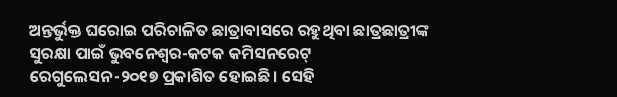ଅନ୍ତର୍ଭୁକ୍ତ ଘରୋଇ ପରିଚାଳିତ ଛାତ୍ରାବାସରେ ରହୁଥିବା ଛାତ୍ରଛାତ୍ରୀଙ୍କ ସୁରକ୍ଷା ପାଇଁ ଭୁବନେଶ୍ବର-କଟକ କମିସନରେଟ୍‌ ରେଗୁଲେସନ-୨୦୧୭ ପ୍ରକାଶିତ ହୋଇଛି। ସେହି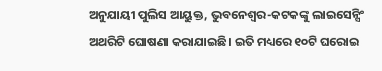ଅନୁଯାୟୀ ପୁଲିସ ଆୟୁକ୍ତ, ଭୁବନେଶ୍ବର-କଟକଙ୍କୁ ଲାଇସେନ୍ସିଂ ଅଥରିଟି ଘୋଷଣା କରାଯାଇଛି। ଇତି ମଧ୍ୟରେ ୧୦ଟି ଘରୋଇ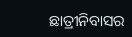ଛାତ୍ରୀନିବାସର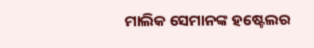ମାଲିକ ସେମାନଙ୍କ ହଷ୍ଟେଲର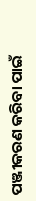ପଞ୍ଜୀକରଣ କରିବା ପାଇଁ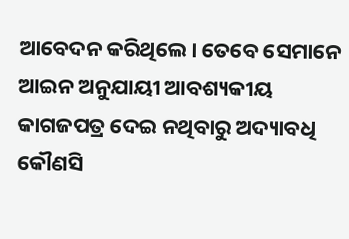ଆବେଦନ କରିଥିଲେ। ତେବେ ସେମାନେ ଆଇନ ଅନୁଯାୟୀ ଆବଶ୍ୟକୀୟ କାଗଜପତ୍ର ଦେଇ ନଥିବାରୁ ଅଦ୍ୟାବଧି କୌଣସି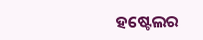ହଷ୍ଟେଲର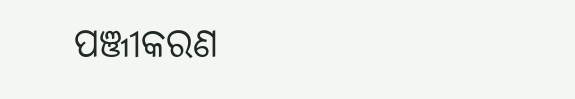ପଞ୍ଜୀକରଣ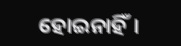ହୋଇନାହିଁ।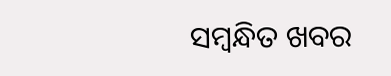ସମ୍ବନ୍ଧିତ ଖବର